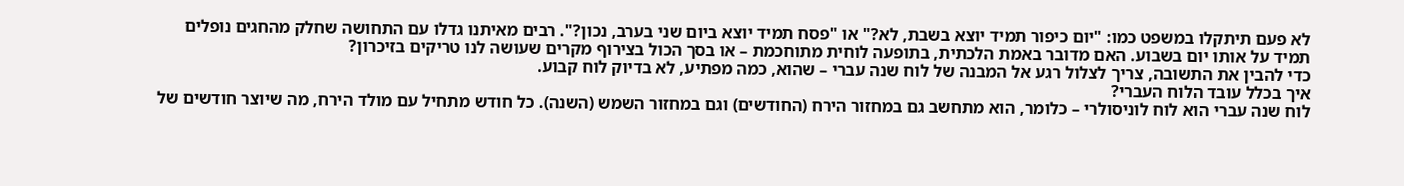לא פעם תיתקלו במשפט כמו: "יום כיפור תמיד יוצא בשבת, לא?" או "פסח תמיד יוצא ביום שני בערב, נכון?". רבים מאיתנו גדלו עם התחושה שחלק מהחגים נופלים תמיד על אותו יום בשבוע. האם מדובר באמת הלכתית, בתופעה לוחית מתוחכמת – או בסך הכול בצירוף מקרים שעושה לנו טריקים בזיכרון?
כדי להבין את התשובה, צריך לצלול רגע אל המבנה של לוח שנה עברי – שהוא, כמה מפתיע, לא בדיוק לוח קבוע.
איך בכלל עובד הלוח העברי?
לוח שנה עברי הוא לוח לוניסולרי – כלומר, הוא מתחשב גם במחזור הירח (החודשים) וגם במחזור השמש (השנה). כל חודש מתחיל עם מולד הירח, מה שיוצר חודשים של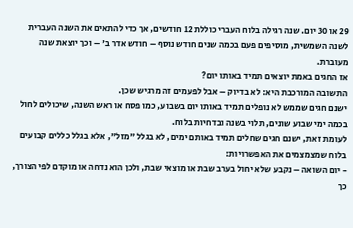29 או 30 יום. שנה רגילה בלוח העברי כוללת 12 חודשים, אך כדי להתאים את השנה העברית לשנה השמשית, מוסיפים פעם בכמה שנים חודש נוסף – חודש אדר ב' – וכך יוצאת שנה מעוברת.
אז החגים באמת יוצאים תמיד באותו יום?
התשובה המורכבת היא: לא בדיוק – אבל לפעמים זה מרגיש שכן.
ישנם חגים שממש לא נופלים תמיד באותו יום בשבוע, כמו פסח או ראש השנה, שיכולים לחול בכמה ימי שבוע שונים, תלוי בשנה ובדחיות בלוח.
לעומת זאת, ישנם חגים שחלים תמיד באותם ימים, לא בגלל "מזל", אלא בגלל כללים קבועים בלוח שמצמצמים את האפשרויות:
- יום השואה – נקבע שלא יחול בערב שבת או מוצאי שבת, ולכן הוא נדחה או מוקדם לפי הצורך, כך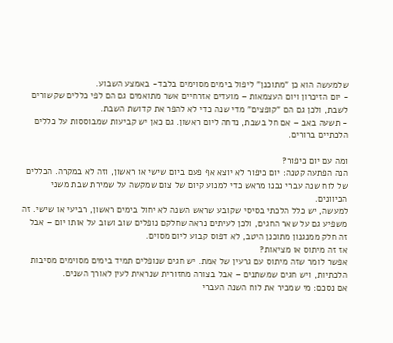שלמעשה הוא כן "מתוכנן" ליפול בימים מסוימים בלבד- באמצע השבוע.
- יום הזיכרון ויום העצמאות – מועדים אזרחיים אשר מתואמים גם הם לפי כללים שקשורים לשבת, ולכן גם הם "קופצים" מדי שנה כדי לא להפר את קדושת השבת.
- תשעה באב – אם חל בשבת, נדחה ליום ראשון. גם כאן יש קביעות שמבוססות על כללים הלכתיים ברורים.

ומה עם יום כיפור?
הנה הפתעה קטנה: יום כיפור לא יוצא אף פעם ביום שישי או ראשון, וזה לא במקרה. הכללים של לוח שנה עברי נבנו מראש כדי למנוע קיום של צום שמקשה על שמירת שבת משני הכיוונים.
למעשה, יש כלל הלכתי בסיסי שקובע שראש השנה לא יחול בימים ראשון, רביעי או שישי. זה משפיע גם על שאר החגים, ולכן לעיתים נראה שחלקם נופלים שוב ושוב על אותו יום – אבל זה חלק ממנגנון מתוכנן היטב, לא דפוס קבוע ליום מסוים.
אז זה מיתוס או מציאות?
אפשר לומר שזה מיתוס עם גרעין של אמת. יש חגים שנופלים תמיד בימים מסוימים מסיבות הלכתיות, ויש חגים שמשתנים – אבל בצורה מחזורית שנראית לעין לאורך השנים.
אם נסכם: מי שמכיר את לוח השנה העברי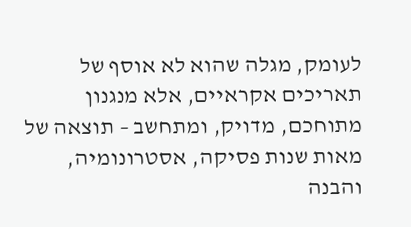לעומק, מגלה שהוא לא אוסף של תאריכים אקראיים, אלא מנגנון מתוחכם, מדויק, ומתחשב – תוצאה של מאות שנות פסיקה, אסטרונומיה, והבנה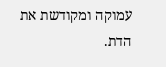עמוקה ומקודשת את הדת.